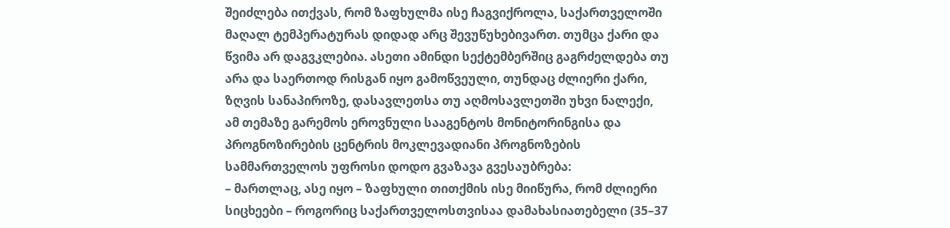შეიძლება ითქვას, რომ ზაფხულმა ისე ჩაგვიქროლა, საქართველოში მაღალ ტემპერატურას დიდად არც შევუწუხებივართ. თუმცა ქარი და წვიმა არ დაგვკლებია. ასეთი ამინდი სექტემბერშიც გაგრძელდება თუ არა და საერთოდ რისგან იყო გამოწვეული, თუნდაც ძლიერი ქარი, ზღვის სანაპიროზე, დასავლეთსა თუ აღმოსავლეთში უხვი ნალექი, ამ თემაზე გარემოს ეროვნული სააგენტოს მონიტორინგისა და პროგნოზირების ცენტრის მოკლევადიანი პროგნოზების სამმართველოს უფროსი დოდო გვაზავა გვესაუბრება:
– მართლაც, ასე იყო – ზაფხული თითქმის ისე მიიწურა, რომ ძლიერი სიცხეები – როგორიც საქართველოსთვისაა დამახასიათებელი (35–37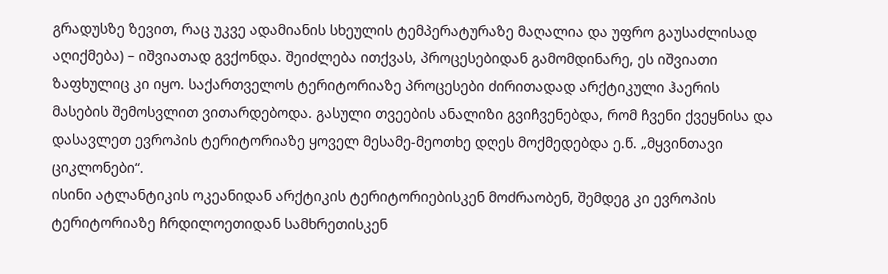გრადუსზე ზევით, რაც უკვე ადამიანის სხეულის ტემპერატურაზე მაღალია და უფრო გაუსაძლისად აღიქმება) – იშვიათად გვქონდა. შეიძლება ითქვას, პროცესებიდან გამომდინარე, ეს იშვიათი ზაფხულიც კი იყო. საქართველოს ტერიტორიაზე პროცესები ძირითადად არქტიკული ჰაერის მასების შემოსვლით ვითარდებოდა. გასული თვეების ანალიზი გვიჩვენებდა, რომ ჩვენი ქვეყნისა და დასავლეთ ევროპის ტერიტორიაზე ყოველ მესამე-მეოთხე დღეს მოქმედებდა ე.წ. „მყვინთავი ციკლონები“.
ისინი ატლანტიკის ოკეანიდან არქტიკის ტერიტორიებისკენ მოძრაობენ, შემდეგ კი ევროპის ტერიტორიაზე ჩრდილოეთიდან სამხრეთისკენ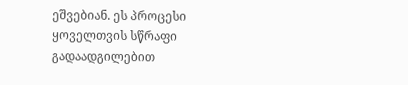ეშვებიან. ეს პროცესი ყოველთვის სწრაფი გადაადგილებით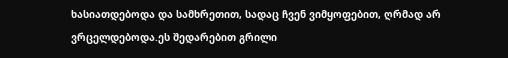ხასიათდებოდა და სამხრეთით, სადაც ჩვენ ვიმყოფებით, ღრმად არ ვრცელდებოდა.ეს შედარებით გრილი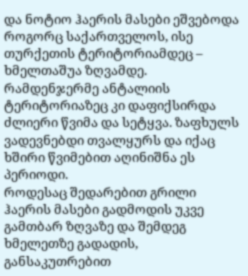და ნოტიო ჰაერის მასები ეშვებოდა როგორც საქართველოს, ისე თურქეთის ტერიტორიამდეც – ხმელთაშუა ზღვამდე. რამდენჯერმე ანტალიის ტერიტორიაზეც კი დაფიქსირდა ძლიერი წვიმა და სეტყვა. ზაფხულს ვადევნებდი თვალყურს და იქაც ხშირი წვიმებით აღინიშნა ეს პერიოდი.
როდესაც შედარებით გრილი ჰაერის მასები გადმოდის უკვე გამთბარ ზღვაზე და შემდეგ ხმელეთზე გადადის, განსაკუთრებით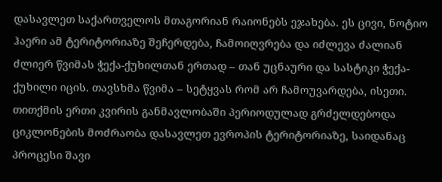დასავლეთ საქართველოს მთაგორიან რაიონებს ეჯახება. ეს ცივი, ნოტიო ჰაერი ამ ტერიტორიაზე შეჩერდება, ჩამოიღვრება და იძლევა ძალიან ძლიერ წვიმას ჭექა-ქუხილთან ერთად – თან უცნაური და სასტიკი ჭექა-ქუხილი იცის. თავსხმა წვიმა – სეტყვას რომ არ ჩამოუვარდება, ისეთი. თითქმის ერთი კვირის განმავლობაში პერიოდულად გრძელდებოდა ციკლონების მოძრაობა დასავლეთ ევროპის ტერიტორიაზე, საიდანაც პროცესი შავი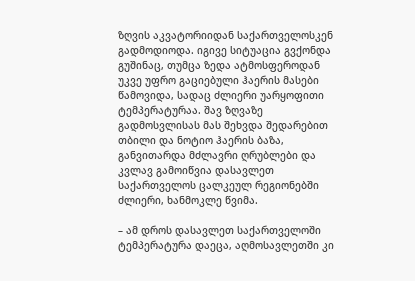ზღვის აკვატორიიდან საქართველოსკენ გადმოდიოდა. იგივე სიტუაცია გვქონდა გუშინაც, თუმცა ზედა ატმოსფეროდან უკვე უფრო გაციებული ჰაერის მასები წამოვიდა, სადაც ძლიერი უარყოფითი ტემპერატურაა. შავ ზღვაზე გადმოსვლისას მას შეხვდა შედარებით თბილი და ნოტიო ჰაერის ბაზა, განვითარდა მძლავრი ღრუბლები და კვლავ გამოიწვია დასავლეთ საქართველოს ცალკეულ რეგიონებში ძლიერი, ხანმოკლე წვიმა.

– ამ დროს დასავლეთ საქართველოში ტემპერატურა დაეცა, აღმოსავლეთში კი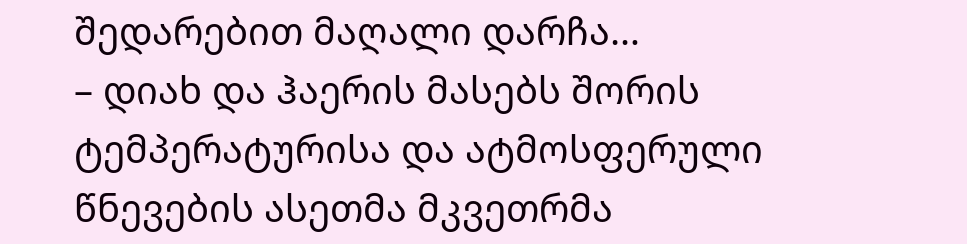შედარებით მაღალი დარჩა…
– დიახ და ჰაერის მასებს შორის ტემპერატურისა და ატმოსფერული წნევების ასეთმა მკვეთრმა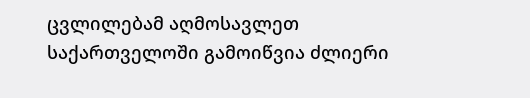ცვლილებამ აღმოსავლეთ საქართველოში გამოიწვია ძლიერი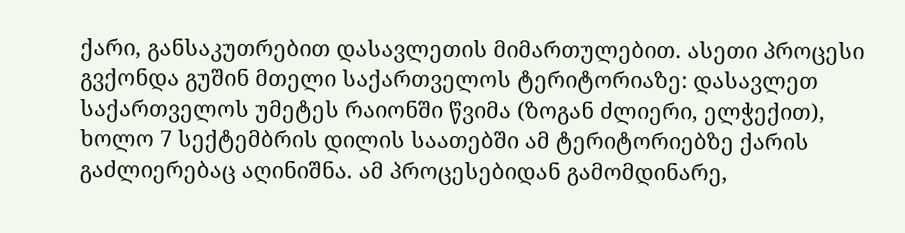ქარი, განსაკუთრებით დასავლეთის მიმართულებით. ასეთი პროცესი გვქონდა გუშინ მთელი საქართველოს ტერიტორიაზე: დასავლეთ საქართველოს უმეტეს რაიონში წვიმა (ზოგან ძლიერი, ელჭექით), ხოლო 7 სექტემბრის დილის საათებში ამ ტერიტორიებზე ქარის გაძლიერებაც აღინიშნა. ამ პროცესებიდან გამომდინარე,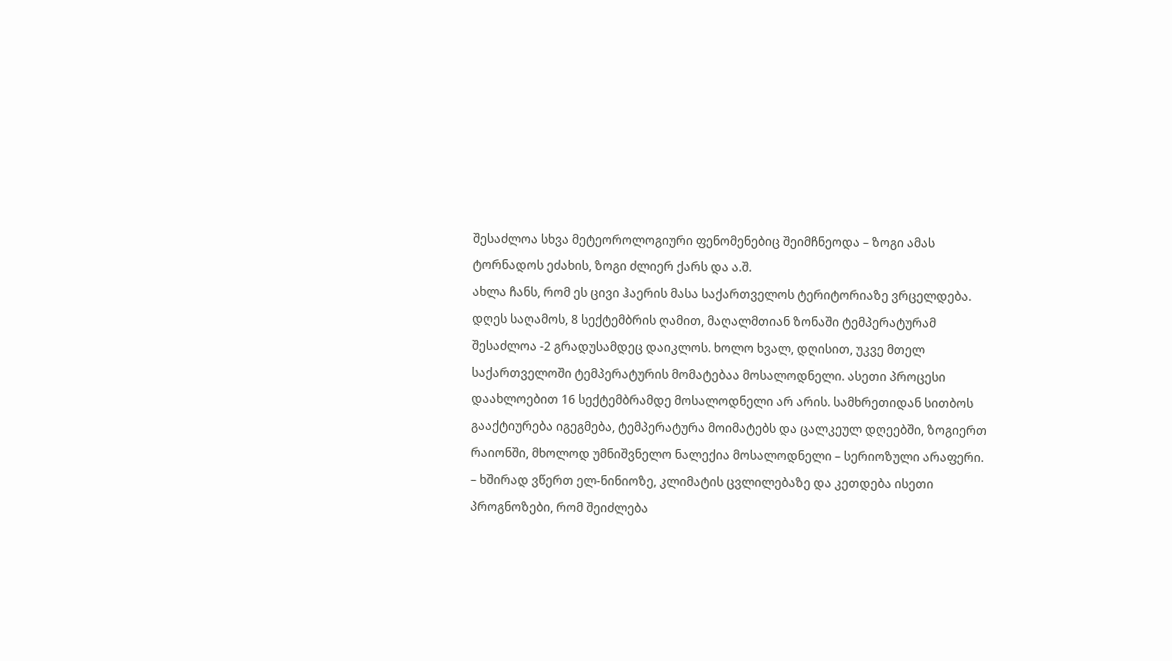შესაძლოა სხვა მეტეოროლოგიური ფენომენებიც შეიმჩნეოდა – ზოგი ამას ტორნადოს ეძახის, ზოგი ძლიერ ქარს და ა.შ.
ახლა ჩანს, რომ ეს ცივი ჰაერის მასა საქართველოს ტერიტორიაზე ვრცელდება. დღეს საღამოს, 8 სექტემბრის ღამით, მაღალმთიან ზონაში ტემპერატურამ შესაძლოა -2 გრადუსამდეც დაიკლოს. ხოლო ხვალ, დღისით, უკვე მთელ საქართველოში ტემპერატურის მომატებაა მოსალოდნელი. ასეთი პროცესი დაახლოებით 16 სექტემბრამდე მოსალოდნელი არ არის. სამხრეთიდან სითბოს გააქტიურება იგეგმება, ტემპერატურა მოიმატებს და ცალკეულ დღეებში, ზოგიერთ რაიონში, მხოლოდ უმნიშვნელო ნალექია მოსალოდნელი – სერიოზული არაფერი.
– ხშირად ვწერთ ელ-ნინიოზე, კლიმატის ცვლილებაზე და კეთდება ისეთი პროგნოზები, რომ შეიძლება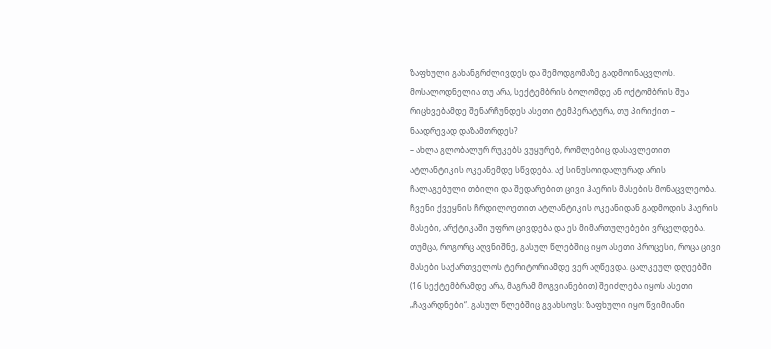ზაფხული გახანგრძლივდეს და შემოდგომაზე გადმოინაცვლოს. მოსალოდნელია თუ არა, სექტემბრის ბოლომდე ან ოქტომბრის შუა რიცხვებამდე შენარჩუნდეს ასეთი ტემპერატურა, თუ პირიქით – ნაადრევად დაზამთრდეს?
– ახლა გლობალურ რუკებს ვუყურებ, რომლებიც დასავლეთით ატლანტიკის ოკეანემდე სწვდება. აქ სინუსოიდალურად არის ჩალაგებული თბილი და შედარებით ცივი ჰაერის მასების მონაცვლეობა. ჩვენი ქვეყნის ჩრდილოეთით ატლანტიკის ოკეანიდან გადმოდის ჰაერის მასები, არქტიკაში უფრო ცივდება და ეს მიმართულებები ვრცელდება. თუმცა, როგორც აღვნიშნე, გასულ წლებშიც იყო ასეთი პროცესი, როცა ცივი მასები საქართველოს ტერიტორიამდე ვერ აღწევდა. ცალკეულ დღეებში (16 სექტემბრამდე არა, მაგრამ მოგვიანებით) შეიძლება იყოს ასეთი „ჩავარდნები“. გასულ წლებშიც გვახსოვს: ზაფხული იყო წვიმიანი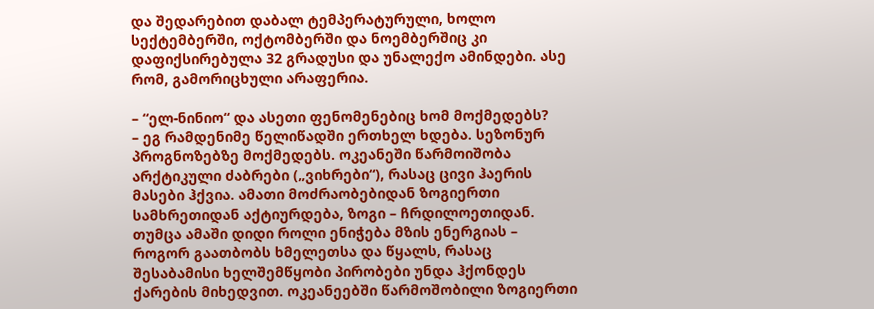და შედარებით დაბალ ტემპერატურული, ხოლო სექტემბერში, ოქტომბერში და ნოემბერშიც კი დაფიქსირებულა 32 გრადუსი და უნალექო ამინდები. ასე რომ, გამორიცხული არაფერია.

– “ელ-ნინიო“ და ასეთი ფენომენებიც ხომ მოქმედებს?
– ეგ რამდენიმე წელიწადში ერთხელ ხდება. სეზონურ პროგნოზებზე მოქმედებს. ოკეანეში წარმოიშობა არქტიკული ძაბრები („ვიხრები“), რასაც ცივი ჰაერის მასები ჰქვია. ამათი მოძრაობებიდან ზოგიერთი სამხრეთიდან აქტიურდება, ზოგი – ჩრდილოეთიდან. თუმცა ამაში დიდი როლი ენიჭება მზის ენერგიას – როგორ გაათბობს ხმელეთსა და წყალს, რასაც შესაბამისი ხელშემწყობი პირობები უნდა ჰქონდეს ქარების მიხედვით. ოკეანეებში წარმოშობილი ზოგიერთი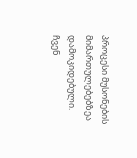პროცესი მუსონების მიმართულებებზეა დამოკიდებული.
ჩვენ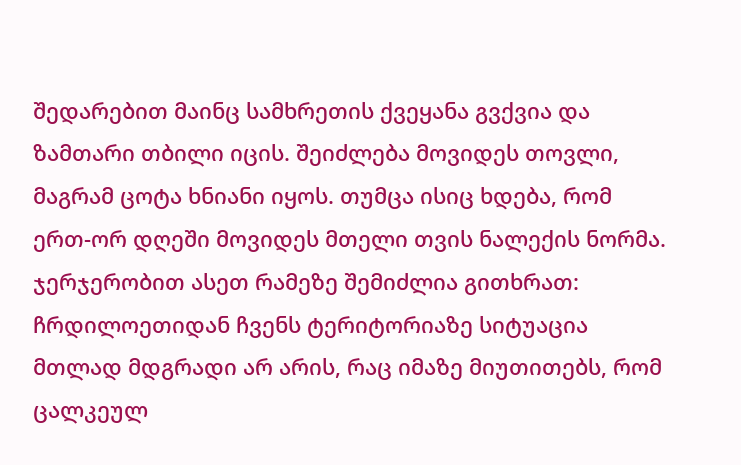შედარებით მაინც სამხრეთის ქვეყანა გვქვია და ზამთარი თბილი იცის. შეიძლება მოვიდეს თოვლი, მაგრამ ცოტა ხნიანი იყოს. თუმცა ისიც ხდება, რომ ერთ-ორ დღეში მოვიდეს მთელი თვის ნალექის ნორმა. ჯერჯერობით ასეთ რამეზე შემიძლია გითხრათ: ჩრდილოეთიდან ჩვენს ტერიტორიაზე სიტუაცია მთლად მდგრადი არ არის, რაც იმაზე მიუთითებს, რომ ცალკეულ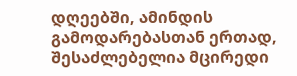დღეებში, ამინდის გამოდარებასთან ერთად, შესაძლებელია მცირედი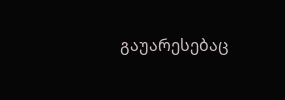გაუარესებაც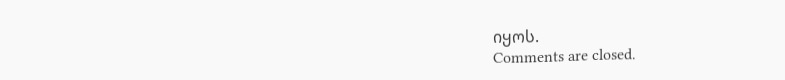იყოს.
Comments are closed.